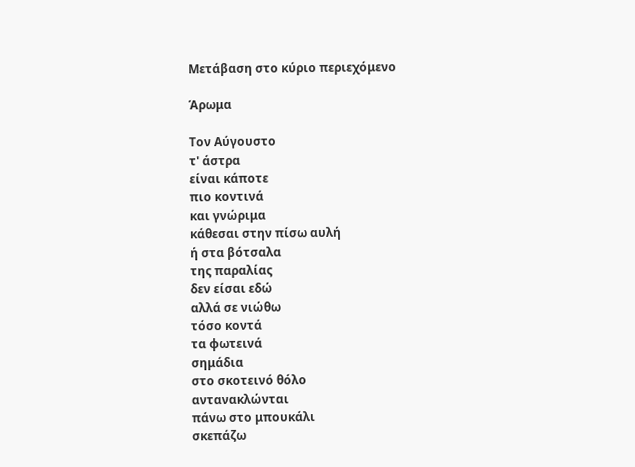Μετάβαση στο κύριο περιεχόμενο

Άρωμα

Τον Αύγουστο
τ' άστρα
είναι κάποτε
πιο κοντινά
και γνώριμα
κάθεσαι στην πίσω αυλή
ή στα βότσαλα
της παραλίας
δεν είσαι εδώ
αλλά σε νιώθω
τόσο κοντά
τα φωτεινά
σημάδια
στο σκοτεινό θόλο
αντανακλώνται
πάνω στο μπουκάλι
σκεπάζω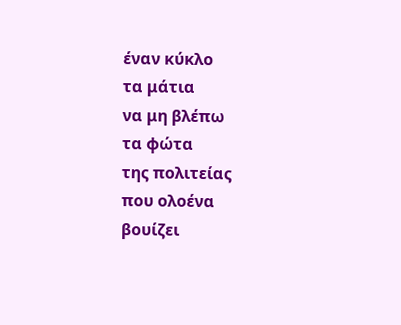έναν κύκλο
τα μάτια
να μη βλέπω
τα φώτα
της πολιτείας
που ολοένα
βουίζει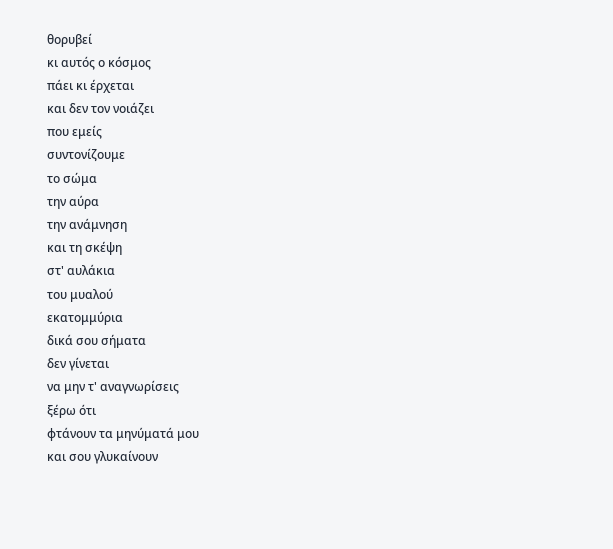θορυβεί
κι αυτός ο κόσμος
πάει κι έρχεται
και δεν τον νοιάζει
που εμείς
συντονίζουμε
το σώμα
την αύρα
την ανάμνηση
και τη σκέψη
στ' αυλάκια
του μυαλού
εκατομμύρια
δικά σου σήματα
δεν γίνεται
να μην τ' αναγνωρίσεις
ξέρω ότι
φτάνουν τα μηνύματά μου
και σου γλυκαίνουν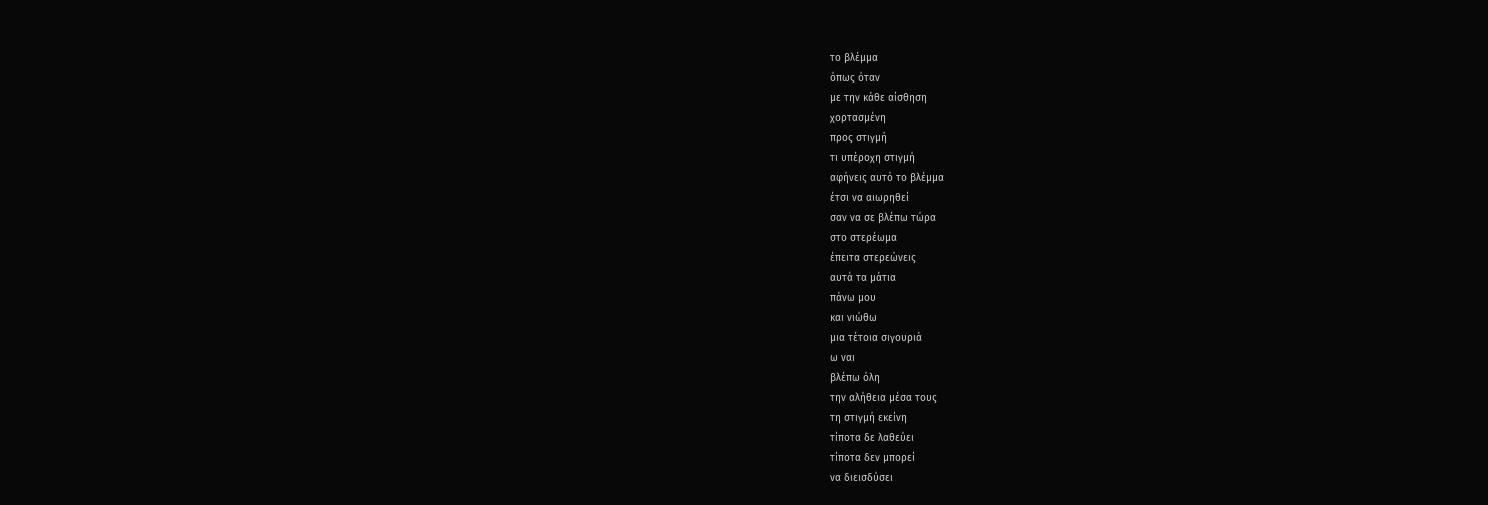το βλέμμα
όπως όταν
με την κάθε αίσθηση
χορτασμένη
προς στιγμή
τι υπέροχη στιγμή
αφήνεις αυτό το βλέμμα
έτσι να αιωρηθεί
σαν να σε βλέπω τώρα
στο στερέωμα
έπειτα στερεώνεις
αυτά τα μάτια
πάνω μου
και νιώθω
μια τέτοια σιγουριά
ω ναι
βλέπω όλη
την αλήθεια μέσα τους
τη στιγμή εκείνη
τίποτα δε λαθεύει
τίποτα δεν μπορεί
να διεισδύσει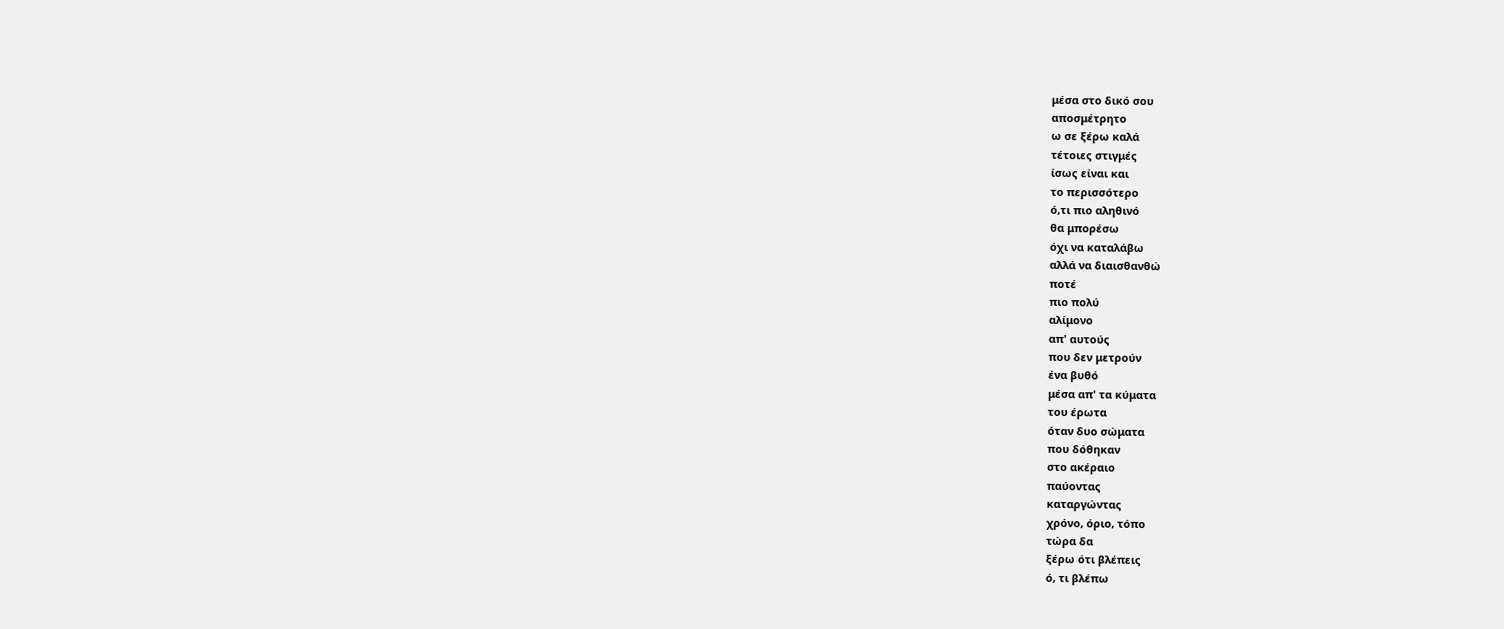μέσα στο δικό σου
αποσμέτρητο
ω σε ξέρω καλά
τέτοιες στιγμές
ίσως είναι και
το περισσότερο
ό,τι πιο αληθινό
θα μπορέσω
όχι να καταλάβω
αλλά να διαισθανθώ
ποτέ
πιο πολύ
αλίμονο
απ' αυτούς
που δεν μετρούν
ένα βυθό
μέσα απ' τα κύματα
του έρωτα
όταν δυο σώματα
που δόθηκαν
στο ακέραιο
παύοντας
καταργώντας
χρόνο, όριο, τόπο
τώρα δα
ξέρω ότι βλέπεις
ό, τι βλέπω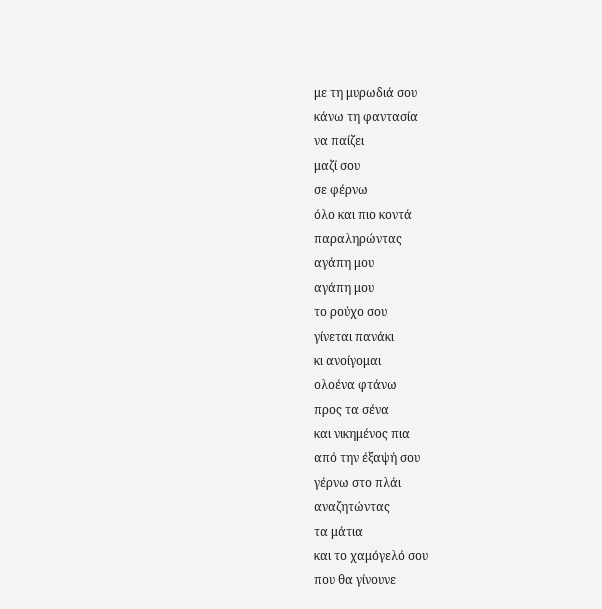με τη μυρωδιά σου
κάνω τη φαντασία
να παίζει
μαζί σου
σε φέρνω
όλο και πιο κοντά
παραληρώντας
αγάπη μου
αγάπη μου
το ρούχο σου
γίνεται πανάκι
κι ανοίγομαι
ολοένα φτάνω
προς τα σένα
και νικημένος πια
από την έξαψή σου
γέρνω στο πλάι
αναζητώντας
τα μάτια
και το χαμόγελό σου
που θα γίνουνε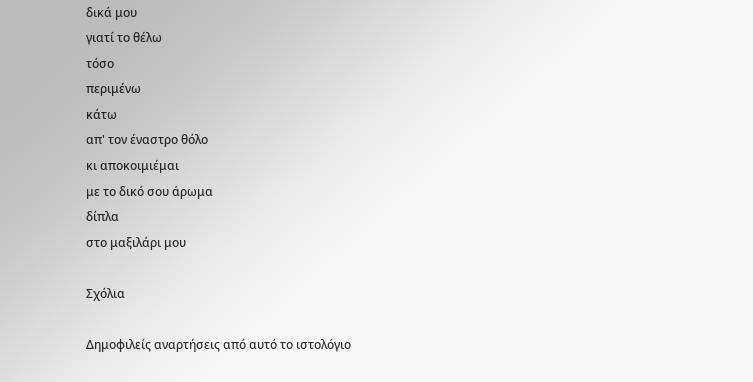δικά μου
γιατί το θέλω
τόσο
περιμένω
κάτω
απ' τον έναστρο θόλο
κι αποκοιμιέμαι
με το δικό σου άρωμα
δίπλα
στο μαξιλάρι μου

Σχόλια

Δημοφιλείς αναρτήσεις από αυτό το ιστολόγιο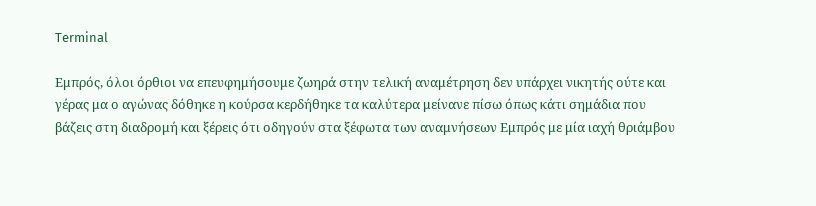Terminal

Εμπρός, όλοι όρθιοι να επευφημήσουμε ζωηρά στην τελική αναμέτρηση δεν υπάρχει νικητής ούτε και γέρας μα ο αγώνας δόθηκε η κούρσα κερδήθηκε τα καλύτερα μείνανε πίσω όπως κάτι σημάδια που βάζεις στη διαδρομή και ξέρεις ότι οδηγούν στα ξέφωτα των αναμνήσεων Εμπρός με μία ιαχή θριάμβου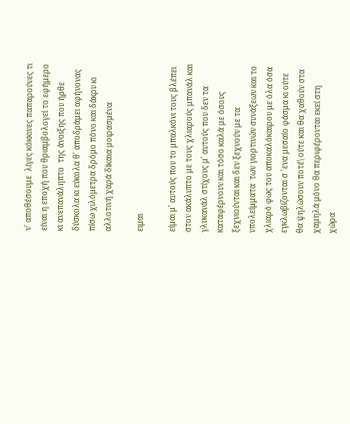ν' αποθέσουμε  λίγες κόκκινες παπαρούνες τι είναι η εποχή που θριαμβολογεί το εφήμερο  κι ανεπανάληπτο  της άνοιξης που ήρθε δύσκολα κι εύκολα θ' αποδράμει αφήνονας πίσω χιλόμετρα δρόμο πόνο και δάκρυ κι αλλοτινή χαρά δίκαια μοιρασμένα

ειμαι

είμαι μ' αυτούς που το μπαλκόνι τους βλέπει στον ακάλυπτο με τους χλιαρούς μπανάλ και γλυκανάλ στίχους μ' αυτούς που δεν τα καταφέρνουν και τόσο καλά με όσους ξεχνιούνται και δεν ξεχνούν με τα υπολείμματα  των γιορτινών συνάξεων και το χλιαρό φως του αποκαλόκαιρου με όλα όσα εγκλωβίζονται σ 'ενα μεσαίο φάσμα κι ούτε θα ψηλώσουν ποτέ\ ούτε και θα χαθούν στα χαμηλά μόνο θα περιφέρονται εκεί στη χώρα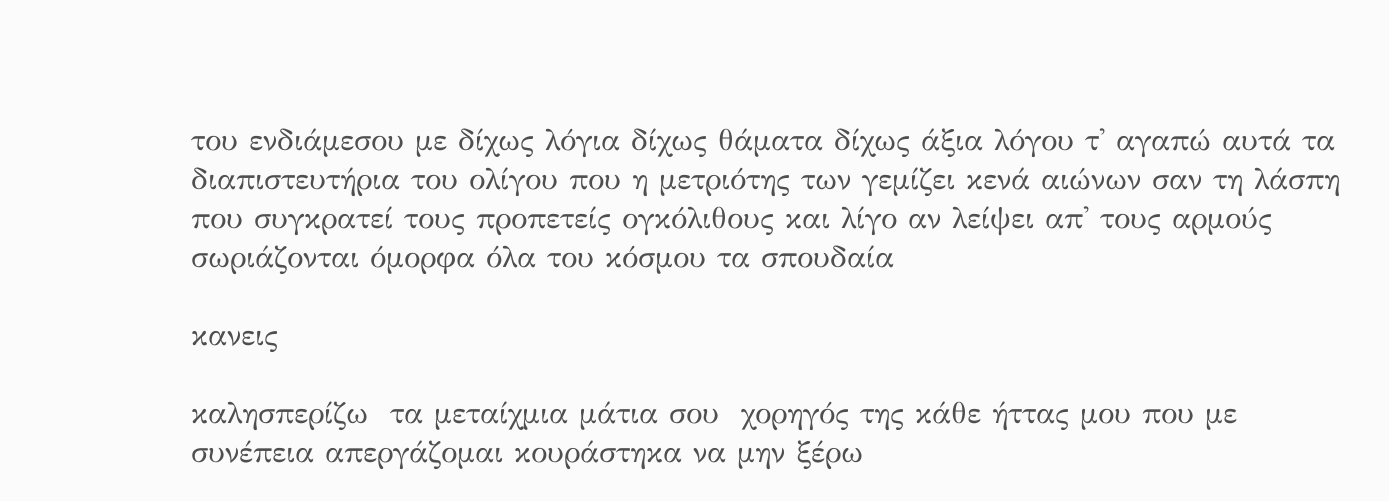του ενδιάμεσου με δίχως λόγια δίχως θάματα δίχως άξια λόγου τ' αγαπώ αυτά τα διαπιστευτήρια του ολίγου που η μετριότης των γεμίζει κενά αιώνων σαν τη λάσπη που συγκρατεί τους προπετείς ογκόλιθους και λίγο αν λείψει απ' τους αρμούς σωριάζονται όμορφα όλα του κόσμου τα σπουδαία

κανεις

καλησπερίζω  τα μεταίχμια μάτια σου  χορηγός της κάθε ήττας μου που με συνέπεια απεργάζομαι κουράστηκα να μην ξέρω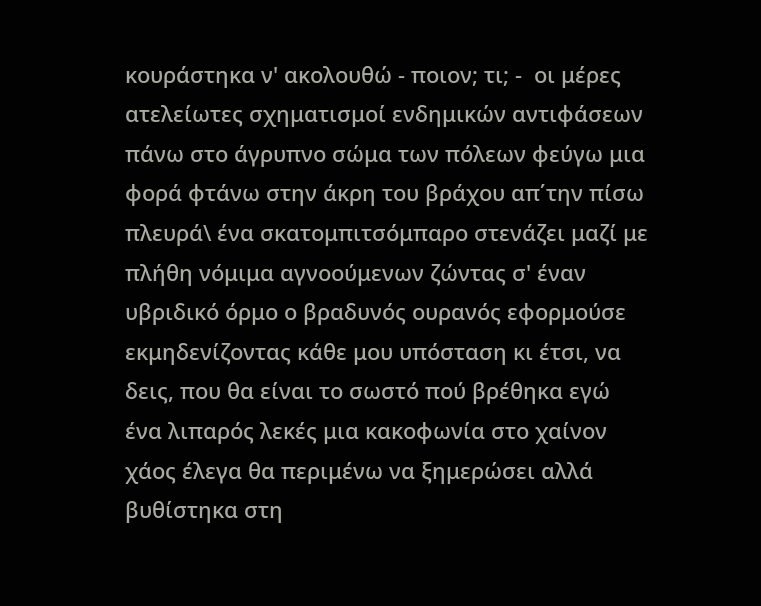κουράστηκα ν' ακολουθώ - ποιον; τι; -  οι μέρες ατελείωτες σχηματισμοί ενδημικών αντιφάσεων πάνω στο άγρυπνο σώμα των πόλεων φεύγω μια φορά φτάνω στην άκρη του βράχου απ΄την πίσω πλευρά\ ένα σκατομπιτσόμπαρο στενάζει μαζί με πλήθη νόμιμα αγνοούμενων ζώντας σ' έναν υβριδικό όρμο ο βραδυνός ουρανός εφορμούσε εκμηδενίζοντας κάθε μου υπόσταση κι έτσι, να δεις, που θα είναι το σωστό πού βρέθηκα εγώ  ένα λιπαρός λεκές μια κακοφωνία στο χαίνον χάος έλεγα θα περιμένω να ξημερώσει αλλά βυθίστηκα στη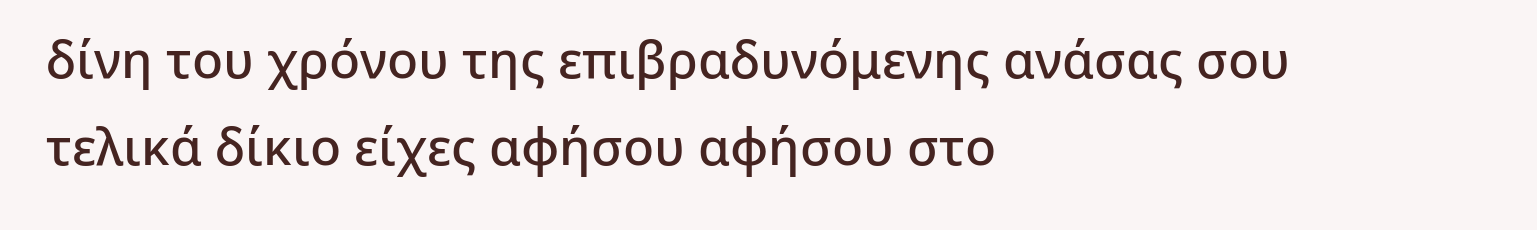δίνη του χρόνου της επιβραδυνόμενης ανάσας σου τελικά δίκιο είχες αφήσου αφήσου στο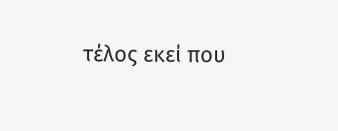τέλος εκεί που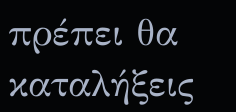πρέπει θα καταλήξεις